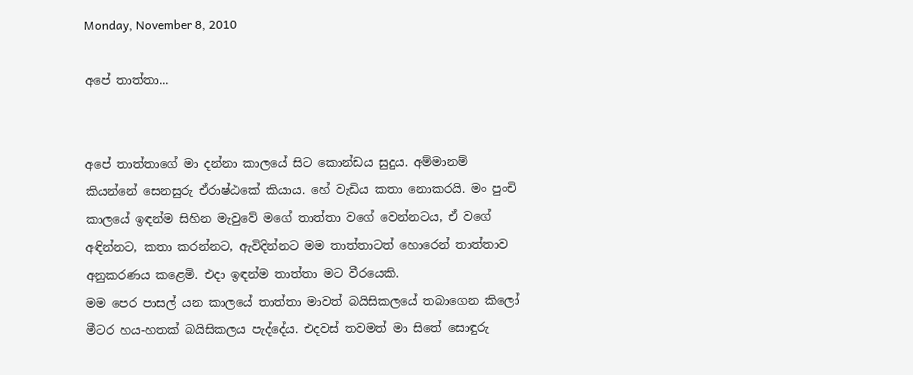Monday, November 8, 2010

අපේ තාත්තා...


අපේ තාත්තාගේ මා දන්නා කාලයේ සිට කොන්ඩය සුදුය. අම්මානම් කියන්නේ සෙනසුරු ඒරාෂ්ඨකේ කියාය. හේ වැඩිය කතා නොකරයි. මං පුංචි කාලයේ ඉඳන්ම සිහින මැවුවේ මගේ තාත්තා වගේ වෙන්නටය, ඒ වගේ අඳින්නට, කතා කරන්නට, ඇවිදින්නට මම තාත්තාටත් හොරෙන් තාත්තාව අනුකරණය කළෙමි. එදා ඉඳන්ම තාත්තා මට වීරයෙකි.
මම පෙර පාසල් යන කාලයේ තාත්තා මාවත් බයිසිකලයේ තබාගෙන කිලෝ මීටර හය-හතක් බයිසිකලය පැද්දේය. එදවස් තවමත් මා සිතේ සොඳුරු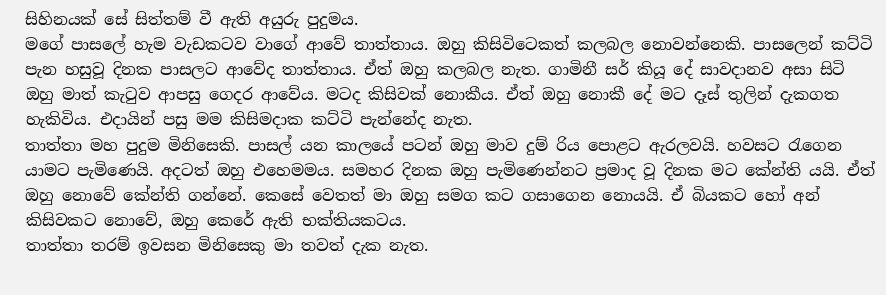සිහිනයක් සේ සිත්තම් වී ඇති අයුරු පුදුමය.
මගේ පාසලේ හැම වැඩකටව වාගේ ආවේ තාත්තාය. ඔහු කිසිවිටෙකත් කලබල නොවන්නෙකි. පාසලෙන් කට්ටි පැන හසුවූ දිනක පාසලට ආවේද තාත්තාය. ඒත් ඔහු කලබල නැත. ගාමිනී සර් කියූ දේ සාවදානව අසා සිටි ඔහු මාත් කැටුව ආපසු ගෙදර ආවේය. මටද කිසිවක් නොකීය. ඒත් ඔහු නොකී දේ මට දෑස් තුලින් දැකගත හැකිවිය. එදායින් පසු මම කිසිමදාක කට්ටි පැන්නේද නැත.
තාත්තා මහ පුදුම මිනිසෙකි. පාසල් යන කාලයේ පටන් ඔහු මාව දුම් රිය පොළට ඇරලවයි. හවසට රැගෙන යාමට පැමිණෙයි. අදටත් ඔහු එහෙමමය. සමහර දිනක ඔහු පැමිණෙන්නට ප්‍රමාද වූ දිනක මට කේන්ති යයි. ඒත් ඔහු නොවේ කේන්ති ගන්නේ. කෙසේ වෙතත් මා ඔහු සමග කට ගසාගෙන නොයයි. ඒ බියකට හෝ අන් කිසිවකට නොවේ, ඔහු කෙරේ ඇති භක්තියකටය.
තාත්තා තරම් ඉවසන මිනිසෙකු මා තවත් දැක නැත.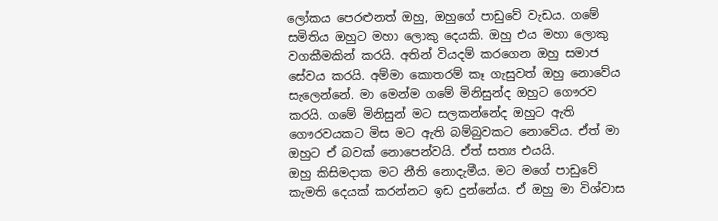ලෝකය පෙරළුනත් ඔහු, ඔහුගේ පාඩුවේ වැඩය. ගමේ සමිතිය ඔහුට මහා ලොකු දෙයකි. ඔහු එය මහා ලොකු වගකීමකින් කරයි. අතින් වියදම් කරගෙන ඔහු සමාජ සේවය කරයි. අම්මා කොතරම් කෑ ගැසුවත් ඔහු නොවේය සැලෙන්නේ. මා මෙන්ම ගමේ මිනිසුන්ද ඔහුට ගෞරව කරයි. ගමේ මිනිසුන් මට සලකන්නේද ඔහුට ඇති ගෞරවයකට මිස මට ඇති බම්බුවකට නොවේය. ඒත් මා ඔහුට ඒ බවක් නොපෙන්වයි. ඒත් සත්‍ය එයයි.
ඔහු කිසිමදාක මට නීති නොදැමීය. මට මගේ පාඩුවේ කැමති දෙයක් කරන්නට ඉඩ දුන්නේය. ඒ ඔහු මා විශ්වාස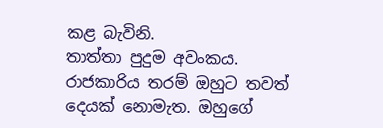කළ බැවිනි.
තාත්තා පුදුම අවංකය. රාජකාරිය තරම් ඔහුට තවත් දෙයක් නොමැත. ඔහුගේ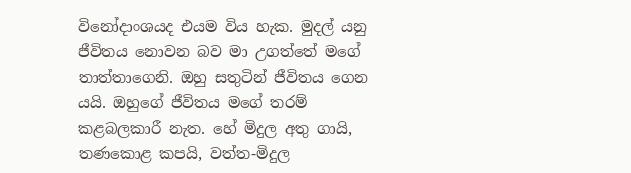විනෝදාංශයද එයම විය හැක. මුදල් යනු ජීවිතය නොවන බව මා උගත්තේ මගේ තාත්තාගෙනි. ඔහු සතුටින් ජීවිතය ගෙන යයි. ඔහුගේ ජීවිතය මගේ තරම් කළබලකාරී නැත. හේ මිදුල අතු ගායි, තණකොළ කපයි, වත්ත-මිදුල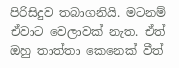පිරිසිදුව තබාගනියි. මටනම් ඒවාට වෙලාවක් නැත. ඒත් ඔහු තාත්තා කෙනෙක් වීත්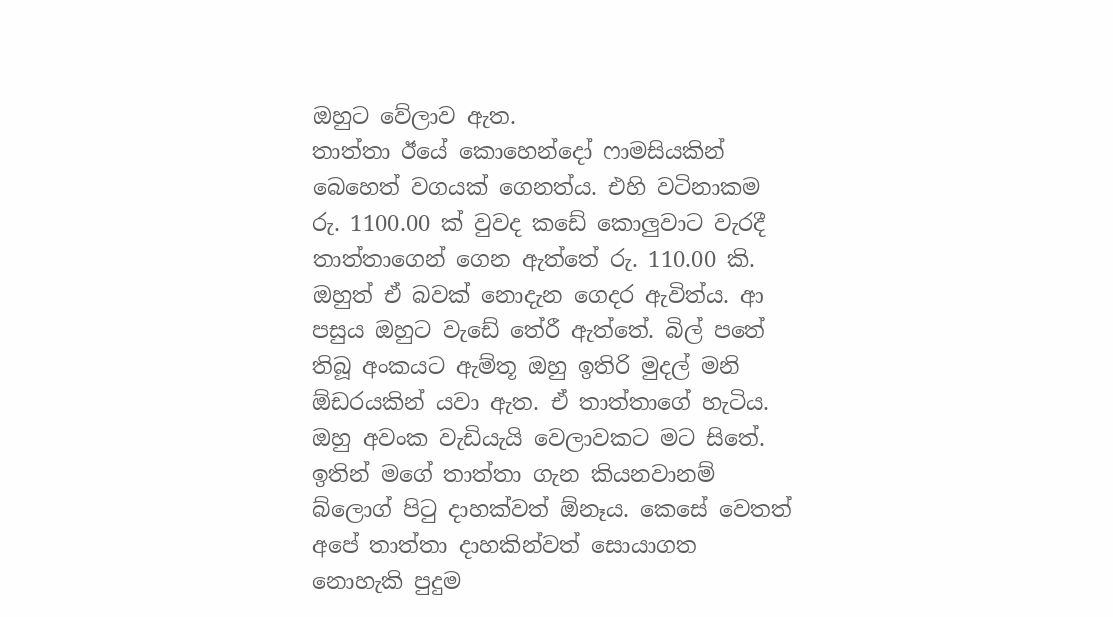ඔහුට වේලාව ඇත.
තාත්තා ඊයේ කොහෙන්දෝ ෆාමසියකින් බෙහෙත් වගයක් ගෙනත්ය. එහි වටිනාකම රු. 1100.00 ක් වුවද කඩේ කොලුවාට වැරදී තාත්තාගෙන් ගෙන ඇත්තේ රු. 110.00 කි. ඔහුත් ඒ බවක් නොදැන ගෙදර ඇවිත්ය. ආ පසුය ඔහුට වැඩේ තේරී ඇත්තේ. බිල් පතේ තිබූ අංකයට ඇම්තූ ඔහු ඉතිරි මුදල් මනි ඕඩරයකින් යවා ඇත. ඒ තාත්තාගේ හැටිය. ඔහු අවංක වැඩියැයි වෙලාවකට මට සිතේ.
ඉතින් මගේ තාත්තා ගැන කියනවානම් බ්ලොග් පිටු දාහක්වත් ඕනෑය. කෙසේ වෙතත් අපේ තාත්තා දාහකින්වත් සොයාගත නොහැකි පුදුම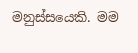මනුස්සයෙකි. මම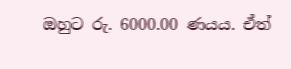ඔහුට රු. 6000.00 ණයය. ඒත්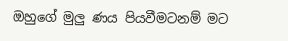ඔහුගේ මුලු ණය පියවීමටනම් මට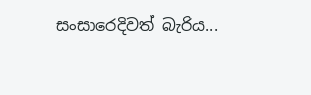සංසාරෙදිවත් බැරිය...